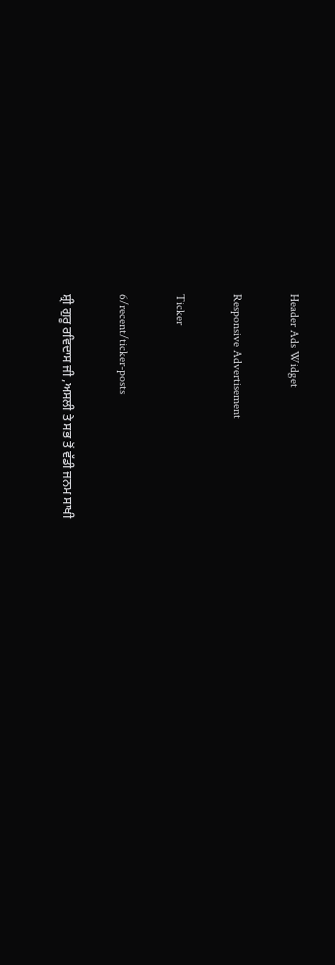Header Ads Widget

Responsive Advertisement

Ticker

6/recent/ticker-posts

ਸ਼੍ਰੀ ਗੁਰੂ ਰਵਿਦਾਸ ਜੀ ,ਅਸਲੀ ਤੇ ਸਭ ਤੋਂ ਵੱਡੀ ਜਨਮ ਸਾਖੀ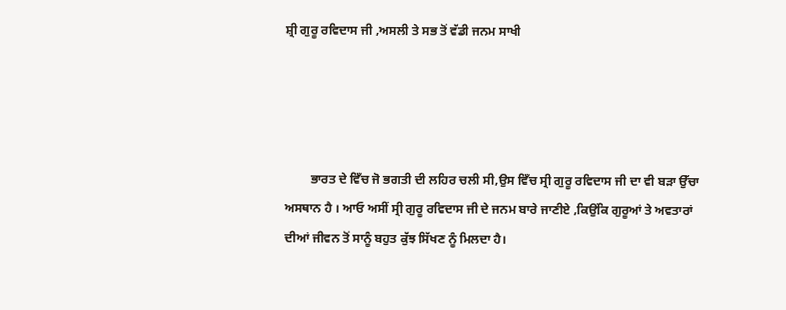ਸ਼੍ਰੀ ਗੁਰੂ ਰਵਿਦਾਸ ਜੀ ,ਅਸਲੀ ਤੇ ਸਭ ਤੋਂ ਵੱਡੀ ਜਨਮ ਸਾਖੀ




        ਭਾਰਤ ਦੇ ਵਿਁਚ ਜੋ ਭਗਤੀ ਦੀ ਲਹਿਰ ਚਲੀ ਸੀ,ਉਸ ਵਿਁਚ ਸ੍ਰੀ ਗੁਰੂ ਰਵਿਦਾਸ ਜੀ ਦਾ ਵੀ ਬੜਾ ਉੱਚਾ ਅਸਥਾਨ ਹੈ । ਆਓ ਅਸੀਂ ਸ੍ਰੀ ਗੁਰੂ ਰਵਿਦਾਸ ਜੀ ਦੇ ਜਨਮ ਬਾਰੇ ਜਾਣੀਏ ,ਕਿਉਂਕਿ ਗੁਰੂਆਂ ਤੇ ਅਵਤਾਰਾਂ ਦੀਆਂ ਜੀਵਨ ਤੋਂ ਸਾਨੂੰ ਬਹੁਤ ਕੁੱਝ ਸਿੱਖਣ ਨੂੰ ਮਿਲਦਾ ਹੈ।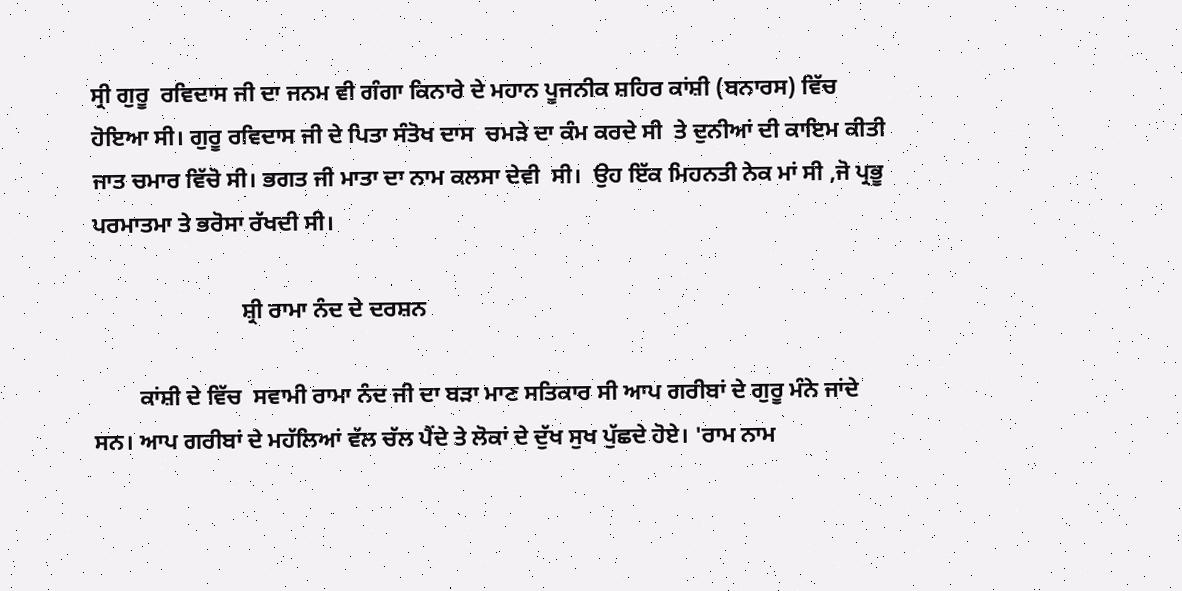ਸ੍ਰੀ ਗੁਰੂ  ਰਵਿਦਾਸ ਜੀ ਦਾ ਜਨਮ ਵੀ ਗੰਗਾ ਕਿਨਾਰੇ ਦੇ ਮਹਾਨ ਪੂਜਨੀਕ ਸ਼ਹਿਰ ਕਾਂਸ਼ੀ (ਬਨਾਰਸ) ਵਿੱਚ ਹੋਇਆ ਸੀ। ਗੁਰੂ ਰਵਿਦਾਸ ਜੀ ਦੇ ਪਿਤਾ ਸੰਤੋਖ ਦਾਸ  ਚਮੜੇ ਦਾ ਕੰਮ ਕਰਦੇ ਸੀ  ਤੇ ਦੁਨੀਆਂ ਦੀ ਕਾਇਮ ਕੀਤੀ ਜਾਤ ਚਮਾਰ ਵਿੱਚੋ ਸੀ। ਭਗਤ ਜੀ ਮਾਤਾ ਦਾ ਨਾਮ ਕਲਸਾ ਦੇਵੀ  ਸੀ।  ਉਹ ਇੱਕ ਮਿਹਨਤੀ ਨੇਕ ਮਾਂ ਸੀ ,ਜੋ ਪ੍ਰਭੂ ਪਰਮਾਤਮਾ ਤੇ ਭਰੋਸਾ ਰੱਖਦੀ ਸੀ।

                          ਸ਼੍ਰੀ ਰਾਮਾ ਨੰਦ ਦੇ ਦਰਸ਼ਨ

        ਕਾਂਸ਼ੀ ਦੇ ਵਿੱਚ  ਸਵਾਮੀ ਰਾਮਾ ਨੰਦ ਜੀ ਦਾ ਬੜਾ ਮਾਣ ਸਤਿਕਾਰ ਸੀ ਆਪ ਗਰੀਬਾਂ ਦੇ ਗੁਰੂ ਮੰਨੇ ਜਾਂਦੇ ਸਨ। ਆਪ ਗਰੀਬਾਂ ਦੇ ਮਹੱਲਿਆਂ ਵੱਲ ਚੱਲ ਪੈਂਦੇ ਤੇ ਲੋਕਾਂ ਦੇ ਦੁੱਖ ਸੁਖ ਪੁੱਛਦੇ ਹੋਏ। 'ਰਾਮ ਨਾਮ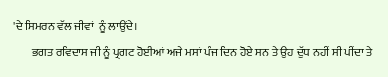'ਦੇ ਸਿਮਰਨ ਵੱਲ ਜੀਵਾਂ  ਨੂੰ ਲਾਉਂਦੇ।
        ਭਗਤ ਰਵਿਦਾਸ ਜੀ ਨੂੰ ਪ੍ਰਗਟ ਹੋਈਆਂ ਅਜੇ ਮਸਾਂ ਪੰਜ ਦਿਨ ਹੋਏ ਸਨ ਤੇ ਉਹ ਦੁੱਧ ਨਹੀਂ ਸੀ ਪੀਂਦਾ ਤੇ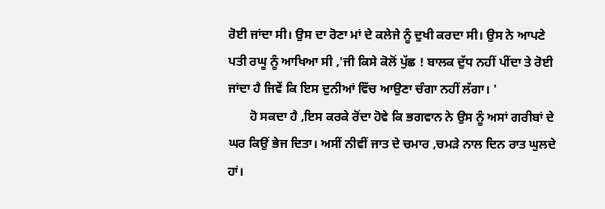ਰੋਈ ਜਾਂਦਾ ਸੀ। ਉਸ ਦਾ ਰੋਣਾ ਮਾਂ ਦੇ ਕਲੇਜੇ ਨੂੰ ਦੁਖੀ ਕਰਦਾ ਸੀ। ਉਸ ਨੇ ਆਪਣੇ ਪਤੀ ਰਘੂ ਨੂੰ ਆਖਿਆ ਸੀ ,'ਜੀ ਕਿਸੇ ਕੋਲੋਂ ਪੁੱਛ ! ਬਾਲਕ ਦੁੱਧ ਨਹੀਂ ਪੀਂਦਾ ਤੇ ਰੋਈ ਜਾਂਦਾ ਹੈ ਜਿਵੇਂ ਕਿ ਇਸ ਦੁਨੀਆਂ ਵਿੱਚ ਆਉਣਾ ਚੰਗਾ ਨਹੀਂ ਲੱਗਾ। '
       ਹੋ ਸਕਦਾ ਹੈ ,ਇਸ ਕਰਕੇ ਰੋਂਦਾ ਹੋਵੇ ਕਿ ਭਗਵਾਨ ਨੇ ਉਸ ਨੂੰ ਅਸਾਂ ਗਰੀਬਾਂ ਦੇ ਘਰ ਕਿਉਂ ਭੇਜ ਦਿਤਾ। ਅਸੀਂ ਨੀਵੀਂ ਜਾਤ ਦੇ ਚਮਾਰ ,ਚਮੜੇ ਨਾਲ ਦਿਨ ਰਾਤ ਘੁਲਦੇ ਹਾਂ।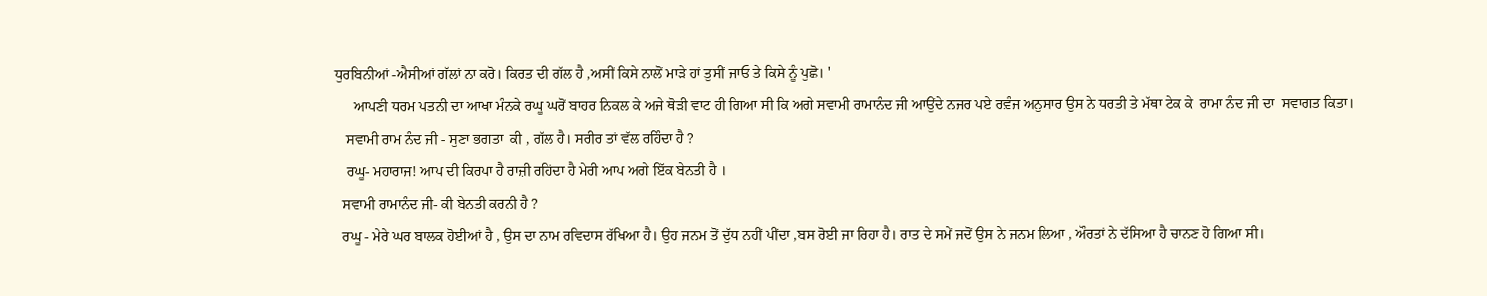ਧੁਰਬਿਨੀਆਂ -ਐਸੀਆਂ ਗੱਲਾਂ ਨਾ ਕਰੋ। ਕਿਰਤ ਦੀ ਗੱਲ ਹੈ ,ਅਸੀਂ ਕਿਸੇ ਨਾਲੋਂ ਮਾੜੇ ਹਾਂ ਤੁਸੀਂ ਜਾਓ ਤੇ ਕਿਸੇ ਨੂੰ ਪੁਛੋ। '
     ਆਪਣੀ ਧਰਮ ਪਤਨੀ ਦਾ ਆਖਾ ਮੰਨਕੇ ਰਘੂ ਘਰੋਂ ਬਾਹਰ ਨਿਕਲ ਕੇ ਅਜੇ ਥੋੜੀ ਵਾਟ ਹੀ ਗਿਆ ਸੀ ਕਿ ਅਗੇ ਸਵਾਮੀ ਰਾਮਾਨੰਦ ਜੀ ਆਉਂਦੇ ਨਜਰ ਪਏ ਰਵ਼ੰਜ ਅਨੁਸਾਰ ਉਸ ਨੇ ਧਰਤੀ ਤੇ ਮੱਥਾ ਟੇਕ ਕੇ  ਰਾਮਾ ਨੰਦ ਜੀ ਦਾ  ਸਵਾਗਤ ਕਿਤਾ।
   ਸਵਾਮੀ ਰਾਮ ਨੰਦ ਜੀ - ਸੁਣਾ ਭਗਤਾ  ਕੀ , ਗੱਲ ਹੈ। ਸਰੀਰ ਤਾਂ ਵੱਲ ਰਹਿੰਦਾ ਹੈ ?
   ਰਘੂ- ਮਹਾਰਾਜ! ਆਪ ਦੀ ਕਿਰਪਾ ਹੈ ਰਾਜ਼ੀ ਰਹਿਂਦਾ ਹੈ ਮੇਰੀ ਆਪ ਅਗੇ ਇੱਕ ਬੇਨਤੀ ਹੈ ।
  ਸਵਾਮੀ ਰਾਮਾਨੰਦ ਜੀ- ਕੀ ਬੇਨਤੀ ਕਰਨੀ ਹੈ ?
  ਰਘੂ - ਮੇਰੇ ਘਰ ਬਾਲਕ ਹੋਈਆਂ ਹੈ , ਉਸ ਦਾ ਨਾਮ ਰਵਿਦਾਸ ਰੱਖਿਆ ਹੈ। ਉਹ ਜਨਮ ਤੋਂ ਦੁੱਧ ਨਹੀਂ ਪੀਂਦਾ ,ਬਸ ਰੋਈ ਜਾ ਰਿਹਾ ਹੈ। ਰਾਤ ਦੇ ਸਮੇਂ ਜਦੋਂ ਉਸ ਨੇ ਜਨਮ ਲਿਆ , ਔਰਤਾਂ ਨੇ ਦੱਸਿਆ ਹੈ ਚਾਨਣ ਹੋ ਗਿਆ ਸੀ।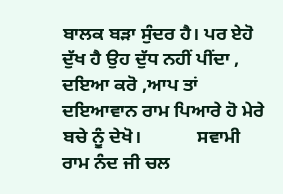ਬਾਲਕ ਬੜਾ ਸੁੰਦਰ ਹੈ। ਪਰ ਏਹੋ ਦੁੱਖ ਹੈ ਉਹ ਦੁੱਧ ਨਹੀਂ ਪੀਂਦਾ , ਦਇਆ ਕਰੋ ,ਆਪ ਤਾਂ ਦਇਆਵਾਨ ਰਾਮ ਪਿਆਰੇ ਹੋ ਮੇਰੇ ਬਚੇ ਨੂੰ ਦੇਖੋ।            ਸਵਾਮੀ ਰਾਮ ਨੰਦ ਜੀ ਚਲ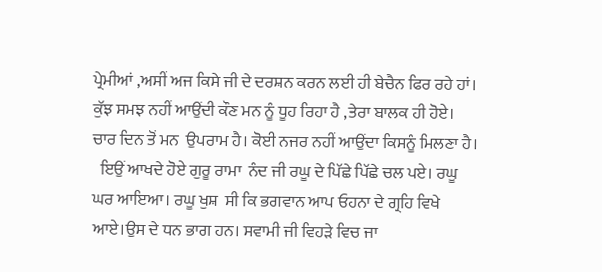ਪ੍ਰੇਮੀਆਂ ,ਅਸੀਂ ਅਜ ਕਿਸੇ ਜੀ ਦੇ ਦਰਸ਼ਨ ਕਰਨ ਲਈ ਹੀ ਬੇਚੈਨ ਫਿਰ ਰਹੇ ਹਾਂ। ਕੁੱਝ ਸਮਝ ਨਹੀਂ ਆਉਂਦੀ ਕੌਣ ਮਨ ਨੂੰ ਧੂਹ ਰਿਹਾ ਹੈ ,ਤੇਰਾ ਬਾਲਕ ਹੀ ਹੋਏ। ਚਾਰ ਦਿਨ ਤੋਂ ਮਨ  ਉਪਰਾਮ ਹੈ। ਕੋਈ ਨਜਰ ਨਹੀਂ ਆਉਂਦਾ ਕਿਸਨੂੰ ਮਿਲਣਾ ਹੈ।
  ਇਉਂ ਆਖਦੇ ਹੋਏ ਗੁਰੂ ਰਾਮਾ  ਨੰਦ ਜੀ ਰਘੂ ਦੇ ਪਿੱਛੇ ਪਿੱਛੇ ਚਲ ਪਏ। ਰਘੂ  ਘਰ ਆਇਆ। ਰਘੂ ਖੁਸ਼  ਸੀ ਕਿ ਭਗਵਾਨ ਆਪ ਓਹਨਾ ਦੇ ਗ੍ਰਹਿ ਵਿਖੇ ਆਏ।ਉਸ ਦੇ ਧਨ ਭਾਗ ਹਨ। ਸਵਾਮੀ ਜੀ ਵਿਹੜੇ ਵਿਚ ਜਾ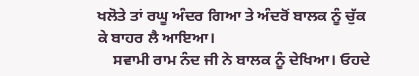ਖਲੋਤੇ ਤਾਂ ਰਘੂ ਅੰਦਰ ਗਿਆ ਤੇ ਅੰਦਰੋਂ ਬਾਲਕ ਨੂੰ ਚੁੱਕ ਕੇ ਬਾਹਰ ਲੈ ਆਇਆ।
    ਸਵਾਮੀ ਰਾਮ ਨੰਦ ਜੀ ਨੇ ਬਾਲਕ ਨੂੰ ਦੇਖਿਆ। ਓਹਦੇ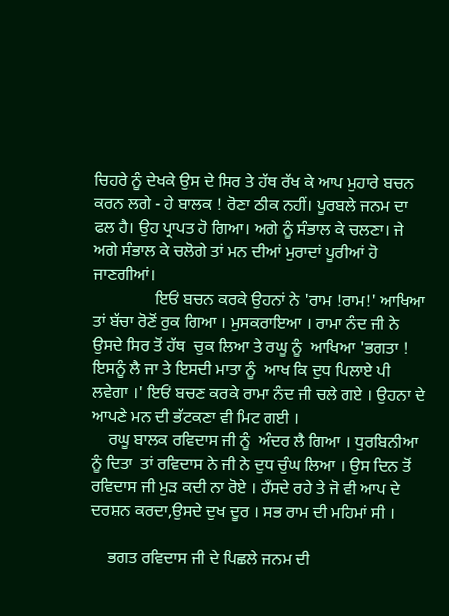ਚਿਹਰੇ ਨੂੰ ਦੇਖਕੇ ਉਸ ਦੇ ਸਿਰ ਤੇ ਹੱਥ ਰੱਖ ਕੇ ਆਪ ਮੁਹਾਰੇ ਬਚਨ ਕਰਨ ਲਗੇ - ਹੇ ਬਾਲਕ ! ਰੋਣਾ ਠੀਕ ਨਹੀਂ। ਪੂਰਬਲੇ ਜਨਮ ਦਾ ਫਲ ਹੈ। ਉਹ ਪ੍ਰਾਪਤ ਹੋ ਗਿਆ। ਅਗੇ ਨੂੰ ਸੰਭਾਲ ਕੇ ਚਲਣਾ। ਜੇ ਅਗੇ ਸੰਭਾਲ ਕੇ ਚਲੋਗੇ ਤਾਂ ਮਨ ਦੀਆਂ ਮੁਰਾਦਾਂ ਪੂਰੀਆਂ ਹੋ ਜਾਣਗੀਆਂ।
               ਇਓਂ ਬਚਨ ਕਰਕੇ ਉਹਨਾਂ ਨੇ 'ਰਾਮ !ਰਾਮ!' ਆਖਿਆ ਤਾਂ ਬੱਚਾ ਰੋਣੋਂ ਰੁਕ ਗਿਆ । ਮੁਸਕਰਾਇਆ । ਰਾਮਾ ਨੰਦ ਜੀ ਨੇ ਉਸਦੇ ਸਿਰ ਤੋਂ ਹੱਥ  ਚੁਕ ਲਿਆ ਤੇ ਰਘੂ ਨੂੰ  ਆਖਿਆ 'ਭਗਤਾ ! ਇਸਨੂੰ ਲੈ ਜਾ ਤੇ ਇਸਦੀ ਮਾਤਾ ਨੂੰ  ਆਖ ਕਿ ਦੁਧ ਪਿਲਾਏ ਪੀ ਲਵੇਗਾ ।' ਇਓਂ ਬਚਣ ਕਰਕੇ ਰਾਮਾ ਨੰਦ ਜੀ ਚਲੇ ਗਏ । ਉਹਨਾ ਦੇ ਆਪਣੇ ਮਨ ਦੀ ਭੱਟਕਣਾ ਵੀ ਮਿਟ ਗਈ ।
    ਰਘੂ ਬਾਲਕ ਰਵਿਦਾਸ ਜੀ ਨੂੰ  ਅੰਦਰ ਲੈ ਗਿਆ । ਧੁਰਬਿਨੀਆ ਨੂੰ ਦਿਤਾ  ਤਾਂ ਰਵਿਦਾਸ ਨੇ ਜੀ ਨੇ ਦੁਧ ਚੁੰਘ ਲਿਆ । ਉਸ ਦਿਨ ਤੋਂ ਰਵਿਦਾਸ ਜੀ ਮੁੜ ਕਦੀ ਨਾ ਰੋਏ । ਹਁਸਦੇ ਰਹੇ ਤੇ ਜੋ ਵੀ ਆਪ ਦੇ ਦਰਸ਼ਨ ਕਰਦਾ,ਉਸਦੇ ਦੁਖ ਦੂਰ । ਸਭ ਰਾਮ ਦੀ ਮਹਿਮਾਂ ਸੀ ।

    ਭਗਤ ਰਵਿਦਾਸ ਜੀ ਦੇ ਪਿਛਲੇ ਜਨਮ ਦੀ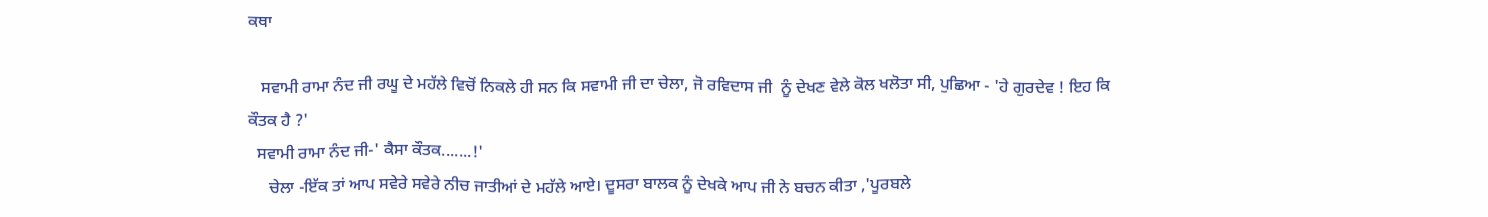ਕਥਾ

   ਸਵਾਮੀ ਰਾਮਾ ਨੰਦ ਜੀ ਰਘੂ ਦੇ ਮਹੱਲੇ ਵਿਚੋਂ ਨਿਕਲੇ ਹੀ ਸਨ ਕਿ ਸਵਾਮੀ ਜੀ ਦਾ ਚੇਲਾ, ਜੋ ਰਵਿਦਾਸ ਜੀ  ਨੂੰ ਦੇਖਣ ਵੇਲੇ ਕੋਲ ਖਲੋਤਾ ਸੀ, ਪੁਛਿਆ - 'ਹੇ ਗੁਰਦੇਵ ! ਇਹ ਕਿ ਕੌਤਕ ਹੈ ?'
  ਸਵਾਮੀ ਰਾਮਾ ਨੰਦ ਜੀ-' ਕੈਸਾ ਕੌਤਕ.......!'
     ਚੇਲਾ -ਇੱਕ ਤਾਂ ਆਪ ਸਵੇਰੇ ਸਵੇਰੇ ਨੀਚ ਜਾਤੀਆਂ ਦੇ ਮਹੱਲੇ ਆਏ। ਦੂਸਰਾ ਬਾਲਕ ਨੂੰ ਦੇਖਕੇ ਆਪ ਜੀ ਨੇ ਬਚਨ ਕੀਤਾ ,'ਪੂਰਬਲੇ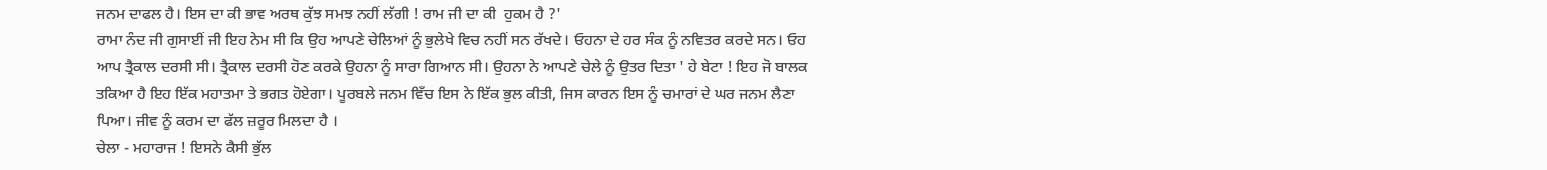ਜਨਮ ਦਾਫਲ ਹੈ। ਇਸ ਦਾ ਕੀ ਭਾਵ ਅਰਥ ਕੁੱਝ ਸਮਝ ਨਹੀਂ ਲੱਗੀ ! ਰਾਮ ਜੀ ਦਾ ਕੀ  ਹੁਕਮ ਹੈ ?'
ਰਾਮਾ ਨੰਦ ਜੀ ਗੁਸਾਈਂ ਜੀ ਇਹ ਨੇਮ ਸੀ ਕਿ ਉਹ ਆਪਣੇ ਚੇਲਿਆਂ ਨੂੰ ਭੁਲੇਖੇ ਵਿਚ ਨਹੀਂ ਸਨ ਰੱਖਦੇ। ਓਹਨਾ ਦੇ ਹਰ ਸੰਕ ਨੂੰ ਨਵਿਤਰ ਕਰਦੇ ਸਨ। ਓਹ ਆਪ ਤ੍ਰੈਕਾਲ ਦਰਸੀ ਸੀ। ਤ੍ਰੈਕਾਲ ਦਰਸੀ ਹੋਣ ਕਰਕੇ ਉਹਨਾ ਨੂੰ ਸਾਰਾ ਗਿਆਨ ਸੀ। ਉਹਨਾ ਨੇ ਆਪਣੇ ਚੇਲੇ ਨੂੰ ਉਤਰ ਦਿਤਾ ' ਹੇ ਬੇਟਾ ! ਇਹ ਜੋ ਬਾਲਕ ਤਕਿਆ ਹੈ ਇਹ ਇੱਕ ਮਹਾਤਮਾ ਤੇ ਭਗਤ ਹੋਏਗਾ। ਪੂਰਬਲੇ ਜਨਮ ਵਿਁਚ ਇਸ ਨੇ ਇੱਕ ਭੁਲ ਕੀਤੀ, ਜਿਸ ਕਾਰਨ ਇਸ ਨੂੰ ਚਮਾਰਾਂ ਦੇ ਘਰ ਜਨਮ ਲੈਣਾ ਪਿਆ। ਜੀਵ ਨੂੰ ਕਰਮ ਦਾ ਫੱਲ ਜ਼ਰੂਰ ਮਿਲਦਾ ਹੈ ।
ਚੇਲਾ - ਮਹਾਰਾਜ ! ਇਸਨੇ ਕੈਸੀ ਭੁੱਲ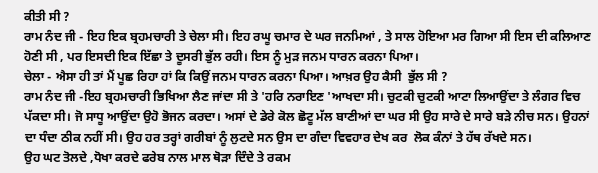ਕੀਤੀ ਸੀ ?
ਰਾਮ ਨੰਦ ਜੀ - ਇਹ ਇਕ ਬ੍ਰਹਮਚਾਰੀ ਤੇ ਚੇਲਾ ਸੀ। ਇਹ ਰਘੂ ਚਮਾਰ ਦੇ ਘਰ ਜਨਮਿਆਂ , ਤੇ ਸਾਲ ਹੋਇਆ ਮਰ ਗਿਆ ਸੀ ਇਸ ਦੀ ਕਲਿਆਣ ਹੋਣੀ ਸੀ , ਪਰ ਇਸਦੀ ਇਕ ਇੱਛਾ ਤੇ ਦੂਸਰੀ ਭੁੱਲ ਰਹੀ। ਇਸ ਨੂੰ ਮੁੜ ਜਨਮ ਧਾਰਨ ਕਰਨਾ ਪਿਆ।
ਚੇਲਾ - ਐਸਾ ਹੀ ਤਾਂ ਮੈਂ ਪੂਛ ਰਿਹਾ ਹਾਂ ਕਿ ਕਿਉਂ ਜਨਮ ਧਾਰਨ ਕਰਨਾ ਪਿਆ। ਆਖ਼ਰ ਉਹ ਕੈਸੀ  ਭੁੱਲ ਸੀ ?
ਰਾਮ ਨੰਦ ਜੀ -ਇਹ ਬ੍ਰਹਮਚਾਰੀ ਭਿਖਿਆ ਲੈਣ ਜਾਂਦਾ ਸੀ ਤੇ 'ਹਰਿ ਨਰਾਇਣ 'ਆਖਦਾ ਸੀ। ਚੁਟਕੀ ਚੁਟਕੀ ਆਟਾ ਲਿਆਉਂਦਾ ਤੇ ਲੰਗਰ ਵਿਚ ਪੱਕਦਾ ਸੀ। ਜੋ ਸਾਧੂ ਆਉਂਦਾ ਉਹੋ ਭੋਜਨ ਕਰਦਾ। ਅਸਾਂ ਦੇ ਡੇਰੇ ਕੋਲ ਛੋਟੂ ਮੱਲ ਬਾਣੀਆਂ ਦਾ ਘਰ ਸੀ ਉਹ ਸਾਰੇ ਦੇ ਸਾਰੇ ਬੜੇ ਨੀਚ ਸਨ। ਉਹਨਾਂ ਦਾ ਧੰਦਾ ਠੀਕ ਨਹੀਂ ਸੀ। ਉਹ ਹਰ ਤਰ੍ਹਾਂ ਗਰੀਬਾਂ ਨੂੰ ਲੁਟਦੇ ਸਨ ਉਸ ਦਾ ਗੰਦਾ ਵਿਵਹਾਰ ਦੇਖ ਕਰ  ਲੋਕ ਕੰਨਾਂ ਤੇ ਹੱਥ ਰੱਖਦੇ ਸਨ।
ਉਹ ਘਟ ਤੋਲਦੇ ,ਧੋਖਾ ਕਰਦੇ ਫਰੇਬ ਨਾਲ ਮਾਲ ਥੋੜਾ ਦਿੰਦੇ ਤੇ ਰਕਮ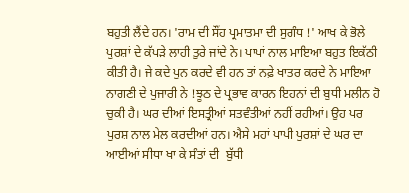ਬਹੁਤੀ ਲੈਂਦੇ ਹਨ। 'ਰਾਮ ਦੀ ਸੌਂਹ ਪ੍ਰਮਾਤਮਾ ਦੀ ਸੁਗੰਧ !' ਆਖ ਕੇ ਭੋਲੇ ਪੁਰਸ਼ਾਂ ਦੇ ਕੱਪੜੇ ਲਾਹੀ ਤੁਰੇ ਜਾਂਦੇ ਨੇ। ਪਾਪਾਂ ਨਾਲ ਮਾਇਆ ਬਹੁਤ ਇਕੱਠੀ ਕੀਤੀ ਹੈ। ਜੇ ਕਦੇ ਪੁਨ ਕਰਦੇ ਵੀ ਹਨ ਤਾਂ ਨਫ਼ੇ ਖਾਤਰ ਕਰਦੇ ਨੇ ਮਾਇਆ ਨਾਗਣੀ ਦੇ ਪੁਜਾਰੀ ਨੇ !ਝੂਠ ਦੇ ਪ੍ਰਭਾਵ ਕਾਰਨ ਇਹਨਾਂ ਦੀ ਬੁਧੀ ਮਲੀਨ ਹੋ ਚੁਕੀ ਹੈ। ਘਰ ਦੀਆਂ ਇਸਤ੍ਰੀਆਂ ਸਤਵੰਤੀਆਂ ਨਹੀਂ ਰਹੀਆਂ। ਉਹ ਪਰ ਪੁਰਸ਼ ਨਾਲ ਮੇਲ ਕਰਦੀਆਂ ਹਨ। ਐਸੇ ਮਹਾਂ ਪਾਪੀ ਪੁਰਸ਼ਾਂ ਦੇ ਘਰ ਦਾ ਆਈਆਂ ਸੀਧਾ ਖਾ ਕੇ ਸੰਤਾਂ ਦੀ  ਬੁੱਧੀ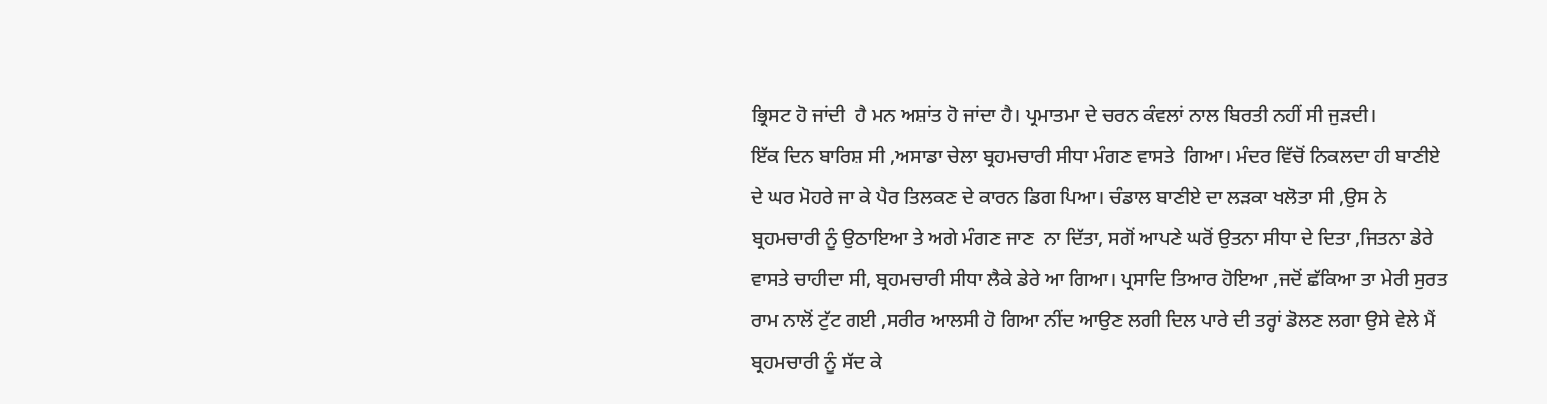ਭ੍ਰਿਸਟ ਹੋ ਜਾਂਦੀ  ਹੈ ਮਨ ਅਸ਼ਾਂਤ ਹੋ ਜਾਂਦਾ ਹੈ। ਪ੍ਰਮਾਤਮਾ ਦੇ ਚਰਨ ਕੰਵਲਾਂ ਨਾਲ ਬਿਰਤੀ ਨਹੀਂ ਸੀ ਜੁੜਦੀ।
ਇੱਕ ਦਿਨ ਬਾਰਿਸ਼ ਸੀ ,ਅਸਾਡਾ ਚੇਲਾ ਬ੍ਰਹਮਚਾਰੀ ਸੀਧਾ ਮੰਗਣ ਵਾਸਤੇ  ਗਿਆ। ਮੰਦਰ ਵਿੱਚੋਂ ਨਿਕਲਦਾ ਹੀ ਬਾਣੀਏ ਦੇ ਘਰ ਮੋਹਰੇ ਜਾ ਕੇ ਪੈਰ ਤਿਲਕਣ ਦੇ ਕਾਰਨ ਡਿਗ ਪਿਆ। ਚੰਡਾਲ ਬਾਣੀਏ ਦਾ ਲੜਕਾ ਖਲੋਤਾ ਸੀ ,ਉਸ ਨੇ ਬ੍ਰਹਮਚਾਰੀ ਨੂੰ ਉਠਾਇਆ ਤੇ ਅਗੇ ਮੰਗਣ ਜਾਣ  ਨਾ ਦਿੱਤਾ, ਸਗੋਂ ਆਪਣੇ ਘਰੋਂ ਉਤਨਾ ਸੀਧਾ ਦੇ ਦਿਤਾ ,ਜਿਤਨਾ ਡੇਰੇ ਵਾਸਤੇ ਚਾਹੀਦਾ ਸੀ, ਬ੍ਰਹਮਚਾਰੀ ਸੀਧਾ ਲੈਕੇ ਡੇਰੇ ਆ ਗਿਆ। ਪ੍ਰਸਾਦਿ ਤਿਆਰ ਹੋਇਆ ,ਜਦੋਂ ਛੱਕਿਆ ਤਾ ਮੇਰੀ ਸੁਰਤ ਰਾਮ ਨਾਲੋਂ ਟੁੱਟ ਗਈ ,ਸਰੀਰ ਆਲਸੀ ਹੋ ਗਿਆ ਨੀਂਦ ਆਉਣ ਲਗੀ ਦਿਲ ਪਾਰੇ ਦੀ ਤਰ੍ਹਾਂ ਡੋਲਣ ਲਗਾ ਉਸੇ ਵੇਲੇ ਮੈਂ ਬ੍ਰਹਮਚਾਰੀ ਨੂੰ ਸੱਦ ਕੇ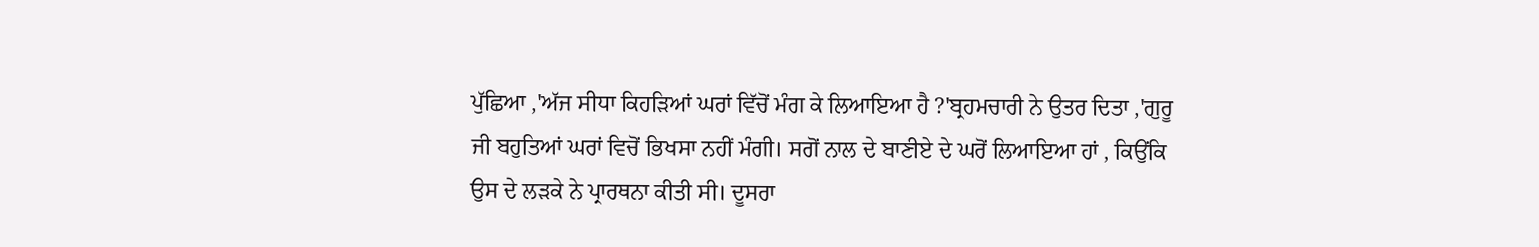ਪੁੱਛਿਆ ,'ਅੱਜ ਸੀਧਾ ਕਿਹੜਿਆਂ ਘਰਾਂ ਵਿੱਚੋਂ ਮੰਗ ਕੇ ਲਿਆਇਆ ਹੈ ?'ਬ੍ਰਹਮਚਾਰੀ ਨੇ ਉਤਰ ਦਿਤਾ ,'ਗੁਰੂ ਜੀ ਬਹੁਤਿਆਂ ਘਰਾਂ ਵਿਚੋਂ ਭਿਖਸਾ ਨਹੀਂ ਮੰਗੀ। ਸਗੋਂ ਨਾਲ ਦੇ ਬਾਣੀਏ ਦੇ ਘਰੋਂ ਲਿਆਇਆ ਹਾਂ , ਕਿਉਂਕਿ ਉਸ ਦੇ ਲੜਕੇ ਨੇ ਪ੍ਰਾਰਥਨਾ ਕੀਤੀ ਸੀ। ਦੂਸਰਾ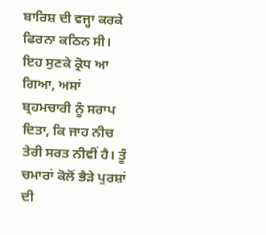ਬਾਰਿਸ਼ ਦੀ ਵਜ੍ਹਾ ਕਰਕੇ ਫਿਰਨਾ ਕਠਿਨ ਸੀ।
ਇਹ ਸੁਣਕੇ ਕ੍ਰੋਧ ਆ ਗਿਆ, ਅਸਾਂ ਬ੍ਰਹਮਚਾਰੀ ਨੂੰ ਸਰਾਪ ਦਿਤਾ, ਕਿ ਜਾਹ ਨੀਚ ਤੇਰੀ ਸਰਤ ਨੀਵੀਂ ਹੈ। ਤੂੰ ਚਮਾਰਾਂ ਕੋਲੋਂ ਭੈੜੇ ਪੁਰਸ਼ਾਂ ਦੀ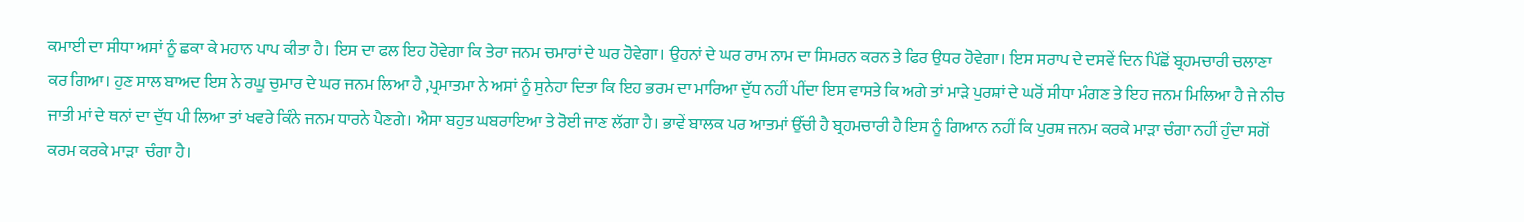ਕਮਾਈ ਦਾ ਸੀਧਾ ਅਸਾਂ ਨੂੰ ਛਕਾ ਕੇ ਮਹਾਨ ਪਾਪ ਕੀਤਾ ਹੈ। ਇਸ ਦਾ ਫਲ ਇਹ ਹੋਵੇਗਾ ਕਿ ਤੇਰਾ ਜਨਮ ਚਮਾਰਾਂ ਦੇ ਘਰ ਹੋਵੇਗਾ। ਉਹਨਾਂ ਦੇ ਘਰ ਰਾਮ ਨਾਮ ਦਾ ਸਿਮਰਨ ਕਰਨ ਤੇ ਫਿਰ ਉਧਰ ਹੋਵੇਗਾ। ਇਸ ਸਰਾਪ ਦੇ ਦਸਵੇਂ ਦਿਨ ਪਿੱਛੋਂ ਬ੍ਰਹਮਚਾਰੀ ਚਲਾਣਾ ਕਰ ਗਿਆ। ਹੁਣ ਸਾਲ ਬਾਅਦ ਇਸ ਨੇ ਰਘੂ ਚੁਮਾਰ ਦੇ ਘਰ ਜਨਮ ਲਿਆ ਹੈ ,ਪ੍ਰਮਾਤਮਾ ਨੇ ਅਸਾਂ ਨੂੰ ਸੁਨੇਹਾ ਦਿਤਾ ਕਿ ਇਹ ਭਰਮ ਦਾ ਮਾਰਿਆ ਦੁੱਧ ਨਹੀਂ ਪੀਂਦਾ ਇਸ ਵਾਸਤੇ ਕਿ ਅਗੇ ਤਾਂ ਮਾੜੇ ਪੁਰਸ਼ਾਂ ਦੇ ਘਰੋਂ ਸੀਧਾ ਮੰਗਣ ਤੇ ਇਹ ਜਨਮ ਮਿਲਿਆ ਹੈ ਜੇ ਨੀਚ  ਜਾਤੀ ਮਾਂ ਦੇ ਥਨਾਂ ਦਾ ਦੁੱਧ ਪੀ ਲਿਆ ਤਾਂ ਖਵਰੇ ਕਿੰਨੇ ਜਨਮ ਧਾਰਨੇ ਪੈਣਗੇ। ਐਸਾ ਬਹੁਤ ਘਬਰਾਇਆ ਤੇ ਰੋਈ ਜਾਣ ਲੱਗਾ ਹੈ। ਭਾਵੇਂ ਬਾਲਕ ਪਰ ਆਤਮਾਂ ਉੱਚੀ ਹੈ ਬ੍ਰਹਮਚਾਰੀ ਹੈ ਇਸ ਨੂੰ ਗਿਆਨ ਨਹੀਂ ਕਿ ਪੁਰਸ਼ ਜਨਮ ਕਰਕੇ ਮਾੜਾ ਚੰਗਾ ਨਹੀਂ ਹੁੰਦਾ ਸਗੋਂ ਕਰਮ ਕਰਕੇ ਮਾੜਾ  ਚੰਗਾ ਹੈ।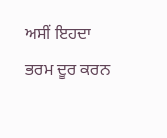ਅਸੀਂ ਇਹਦਾ ਭਰਮ ਦੂਰ ਕਰਨ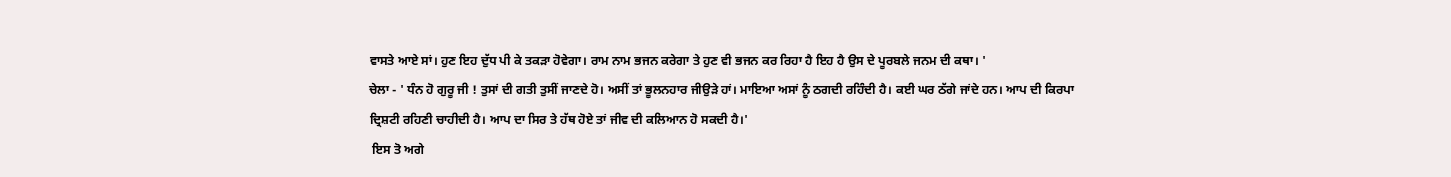ਵਾਸਤੇ ਆਏ ਸਾਂ। ਹੁਣ ਇਹ ਦੁੱਧ ਪੀ ਕੇ ਤਕੜਾ ਹੋਵੇਗਾ। ਰਾਮ ਨਾਮ ਭਜਨ ਕਰੇਗਾ ਤੇ ਹੁਣ ਵੀ ਭਜਨ ਕਰ ਰਿਹਾ ਹੈ ਇਹ ਹੈ ਉਸ ਦੇ ਪੂਰਬਲੇ ਜਨਮ ਦੀ ਕਥਾ। '
ਚੇਲਾ - ' ਧੰਨ ਹੋ ਗੁਰੂ ਜੀ ! ਤੁਸਾਂ ਦੀ ਗਤੀ ਤੁਸੀਂ ਜਾਣਦੇ ਹੋ। ਅਸੀਂ ਤਾਂ ਭੂਲਨਹਾਰ ਜੀਉੜੇ ਹਾਂ। ਮਾਇਆ ਅਸਾਂ ਨੂੰ ਠਗਦੀ ਰਹਿੰਦੀ ਹੈ। ਕਈ ਘਰ ਠੱਗੇ ਜਾਂਦੇ ਹਨ। ਆਪ ਦੀ ਕਿਰਪਾ ਦ੍ਰਿਸ਼ਟੀ ਰਹਿਣੀ ਚਾਹੀਦੀ ਹੈ। ਆਪ ਦਾ ਸਿਰ ਤੇ ਹੱਥ ਹੋਏ ਤਾਂ ਜੀਵ ਦੀ ਕਲਿਆਨ ਹੋ ਸਕਦੀ ਹੈ।'
 ਇਸ ਤੋ ਅਗੇ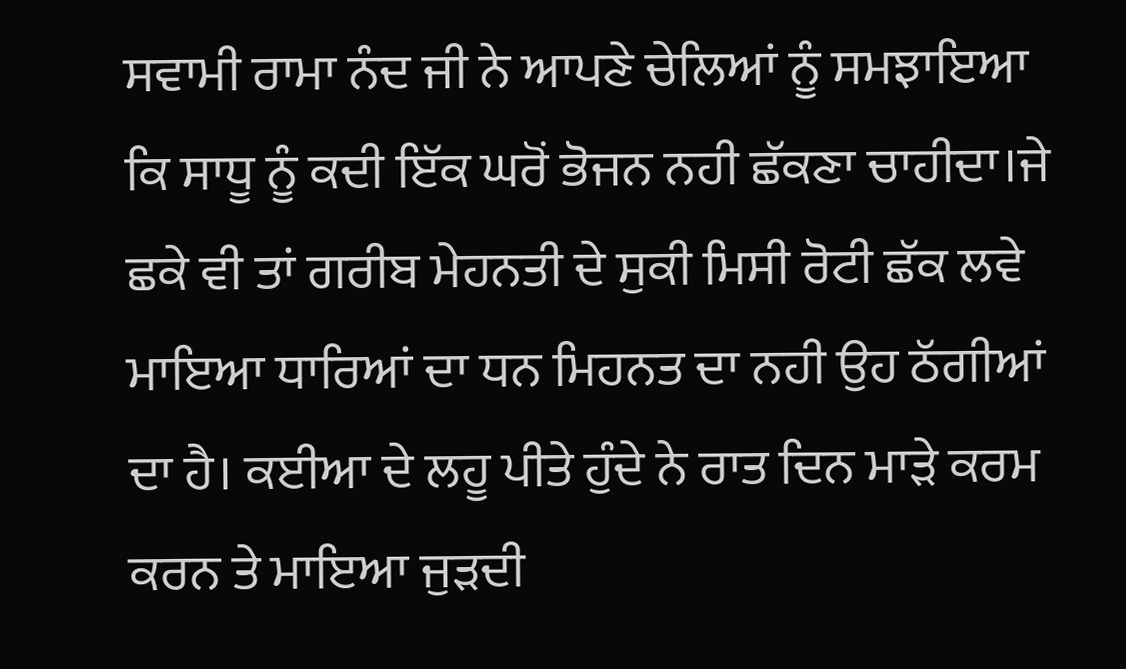ਸਵਾਮੀ ਰਾਮਾ ਨੰਦ ਜੀ ਨੇ ਆਪਣੇ ਚੇਲਿਆਂ ਨੂੰ ਸਮਝਾਇਆ ਕਿ ਸਾਧੂ ਨੂੰ ਕਦੀ ਇੱਕ ਘਰੋਂ ਭੋਜਨ ਨਹੀ ਛੱਕਣਾ ਚਾਹੀਦਾ।ਜੇ ਛਕੇ ਵੀ ਤਾਂ ਗਰੀਬ ਮੇਹਨਤੀ ਦੇ ਸੁਕੀ ਮਿਸੀ ਰੋਟੀ ਛੱਕ ਲਵੇ ਮਾਇਆ ਧਾਰਿਆਂ ਦਾ ਧਨ ਮਿਹਨਤ ਦਾ ਨਹੀ ਉਹ ਠੱਗੀਆਂ ਦਾ ਹੈ। ਕਈਆ ਦੇ ਲਹੂ ਪੀਤੇ ਹੁੰਦੇ ਨੇ ਰਾਤ ਦਿਨ ਮਾੜੇ ਕਰਮ ਕਰਨ ਤੇ ਮਾਇਆ ਜੁੜਦੀ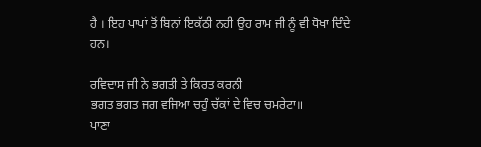ਹੈ । ਇਹ ਪਾਪਾਂ ਤੋਂ ਬਿਨਾਂ ਇਕੱਠੀ ਨਹੀ ਉਹ ਰਾਮ ਜੀ ਨੂੰ ਵੀ ਧੋਖਾ ਦਿੰਦੇ ਹਨ।

ਰਵਿਦਾਸ ਜੀ ਨੇ ਭਗਤੀ ਤੇ ਕਿਰਤ ਕਰਨੀ
ਭਗਤ ਭਗਤ ਜਗ ਵਜਿਆ ਚਹੁੰ ਚੱਕਾਂ ਦੇ ਵਿਚ ਚਮਰੇਟਾ॥
ਪਾਣਾ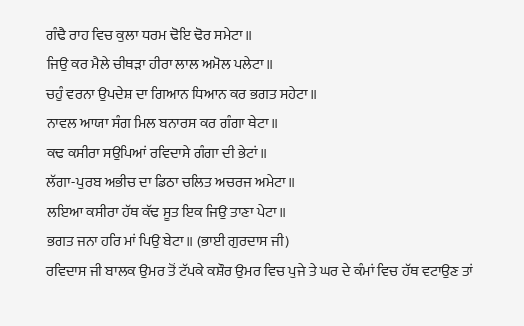ਗੰਢੈ ਰਾਹ ਵਿਚ ਕੁਲਾ ਧਰਮ ਢੋਇ ਢੋਰ ਸਮੇਟਾ॥
ਜਿਉ ਕਰ ਮੈਲੇ ਚੀਥੜਾ ਹੀਰਾ ਲਾਲ ਅਮੋਲ ਪਲੇਟਾ॥
ਚਹੁੰ ਵਰਨਾ ਉਪਦੇਸ਼ ਦਾ ਗਿਆਨ ਧਿਆਨ ਕਰ ਭਗਤ ਸਹੇਟਾ॥
ਨਾਵਲ ਆਯਾ ਸੰਗ ਮਿਲ ਬਨਾਰਸ ਕਰ ਗੰਗਾ ਥੇਟਾ॥
ਕਢ ਕਸੀਰਾ ਸਉਪਿਆਂ ਰਵਿਦਾਸੇ ਗੰਗਾ ਦੀ ਭੇਟਾਂ॥
ਲੱਗਾ-ਪੁਰਬ ਅਭੀਚ ਦਾ ਡਿਠਾ ਚਲਿਤ ਅਚਰਜ ਅਮੇਟਾ॥
ਲਇਆ ਕਸੀਰਾ ਹੱਥ ਕੱਢ ਸੂਤ ਇਕ ਜਿਉ ਤਾਣਾ ਪੇਟਾ॥
ਭਗਤ ਜਨਾ ਹਰਿ ਮਾਂ ਪਿਉ ਬੇਟਾ॥ (ਭਾਈ ਗੁਰਦਾਸ ਜੀ)
ਰਵਿਦਾਸ ਜੀ ਬਾਲਕ ਉਮਰ ਤੋਂ ਟੱਪਕੇ ਕਸ਼ੌਰ ਉਮਰ ਵਿਚ ਪੁਜੇ ਤੇ ਘਰ ਦੇ ਕੰਮਾਂ ਵਿਚ ਹੱਥ ਵਟਾਉਣ ਤਾਂ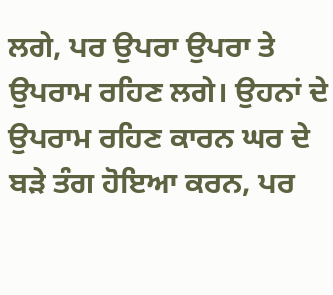ਲਗੇ, ਪਰ ਉਪਰਾ ਉਪਰਾ ਤੇ ਉਪਰਾਮ ਰਹਿਣ ਲਗੇ। ਉਹਨਾਂ ਦੇ ਉਪਰਾਮ ਰਹਿਣ ਕਾਰਨ ਘਰ ਦੇ ਬੜੇ ਤੰਗ ਹੋਇਆ ਕਰਨ, ਪਰ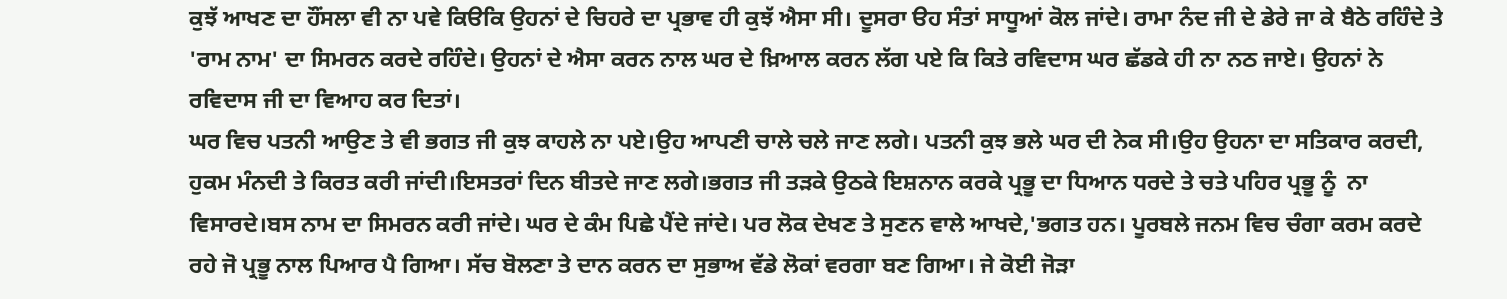ਕੁਝੱ ਆਖਣ ਦਾ ਹੌਂਸਲਾ ਵੀ ਨਾ ਪਵੇ ਕਿੳਕਿ ਉਹਨਾਂ ਦੇ ਚਿਹਰੇ ਦਾ ਪ੍ਰਭਾਵ ਹੀ ਕੁਝੱ ਐਸਾ ਸੀ। ਦੂਸਰਾ ੳਹ ਸੰਤਾਂ ਸਾਧੂਆਂ ਕੋਲ ਜਾਂਦੇ। ਰਾਮਾ ਨੰਦ ਜੀ ਦੇ ਡੇਰੇ ਜਾ ਕੇ ਬੈਠੇ ਰਹਿੰਦੇ ਤੇ 'ਰਾਮ ਨਾਮ' ਦਾ ਸਿਮਰਨ ਕਰਦੇ ਰਹਿੰਦੇ। ਉਹਨਾਂ ਦੇ ਐਸਾ ਕਰਨ ਨਾਲ ਘਰ ਦੇ ਖ਼ਿਆਲ ਕਰਨ ਲੱਗ ਪਏ ਕਿ ਕਿਤੇ ਰਵਿਦਾਸ ਘਰ ਛੱਡਕੇ ਹੀ ਨਾ ਨਠ ਜਾਏ। ਉਹਨਾਂ ਨੇ ਰਵਿਦਾਸ ਜੀ ਦਾ ਵਿਆਹ ਕਰ ਦਿਤਾਂ।
ਘਰ ਵਿਚ ਪਤਨੀ ਆਉਣ ਤੇ ਵੀ ਭਗਤ ਜੀ ਕੁਝ ਕਾਹਲੇ ਨਾ ਪਏ।ਉਹ ਆਪਣੀ ਚਾਲੇ ਚਲੇ ਜਾਣ ਲਗੇ। ਪਤਨੀ ਕੁਝ ਭਲੇ ਘਰ ਦੀ ਨੇਕ ਸੀ।ਉਹ ਉਹਨਾ ਦਾ ਸਤਿਕਾਰ ਕਰਦੀ, ਹੁਕਮ ਮੰਨਦੀ ਤੇ ਕਿਰਤ ਕਰੀ ਜਾਂਦੀ।ਇਸਤਰਾਂ ਦਿਨ ਬੀਤਦੇ ਜਾਣ ਲਗੇ।ਭਗਤ ਜੀ ਤੜਕੇ ਉਠਕੇ ਇਸ਼ਨਾਨ ਕਰਕੇ ਪ੍ਰਭੂ ਦਾ ਧਿਆਨ ਧਰਦੇ ਤੇ ਚਤੇ ਪਹਿਰ ਪ੍ਰਭੂ ਨੂੰ  ਨਾ ਵਿਸਾਰਦੇ।ਬਸ ਨਾਮ ਦਾ ਸਿਮਰਨ ਕਰੀ ਜਾਂਦੇ। ਘਰ ਦੇ ਕੰਮ ਪਿਛੇ ਪੈਂਦੇ ਜਾਂਦੇ। ਪਰ ਲੋਕ ਦੇਖਣ ਤੇ ਸੁਣਨ ਵਾਲੇ ਆਖਦੇ,'ਭਗਤ ਹਨ। ਪੂਰਬਲੇ ਜਨਮ ਵਿਚ ਚੰਗਾ ਕਰਮ ਕਰਦੇ ਰਹੇ ਜੋ ਪ੍ਰਭੂ ਨਾਲ ਪਿਆਰ ਪੈ ਗਿਆ। ਸੱਚ ਬੋਲਣਾ ਤੇ ਦਾਨ ਕਰਨ ਦਾ ਸੁਭਾਅ ਵੱਡੇ ਲੋਕਾਂ ਵਰਗਾ ਬਣ ਗਿਆ। ਜੇ ਕੋਈ ਜੋੜਾ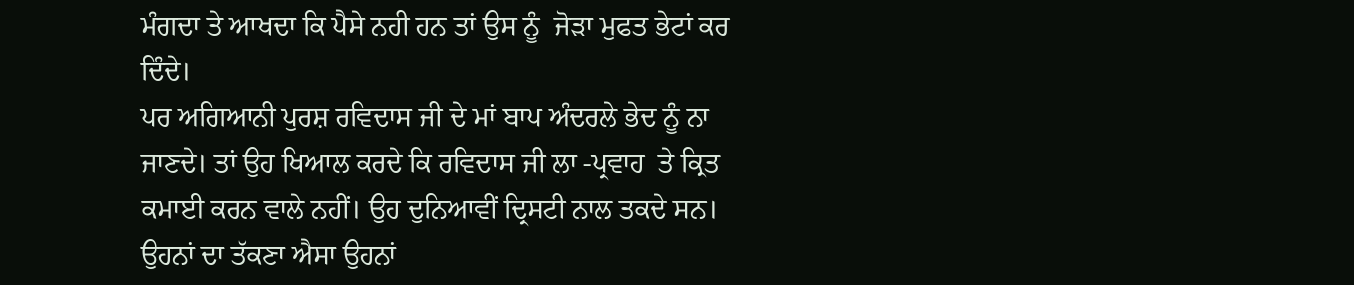ਮੰਗਦਾ ਤੇ ਆਖਦਾ ਕਿ ਪੈਸੇ ਨਹੀ ਹਨ ਤਾਂ ਉਸ ਨੂੰ  ਜੋੜਾ ਮੁਫਤ ਭੇਟਾਂ ਕਰ ਦਿੰਦੇ।
ਪਰ ਅਗਿਆਨੀ ਪੁਰਸ਼ ਰਵਿਦਾਸ ਜੀ ਦੇ ਮਾਂ ਬਾਪ ਅੰਦਰਲੇ ਭੇਦ ਨੂੰ ਨਾ ਜਾਣਦੇ। ਤਾਂ ਉਹ ਖਿਆਲ ਕਰਦੇ ਕਿ ਰਵਿਦਾਸ ਜੀ ਲਾ -ਪ੍ਰਵਾਹ  ਤੇ ਕ੍ਰਿਤ ਕਮਾਈ ਕਰਨ ਵਾਲੇ ਨਹੀਂ। ਉਹ ਦੁਨਿਆਵੀਂ ਦ੍ਰਿਸਟੀ ਨਾਲ ਤਕਦੇ ਸਨ। ਉਹਨਾਂ ਦਾ ਤੱਕਣਾ ਐਸਾ ਉਹਨਾਂ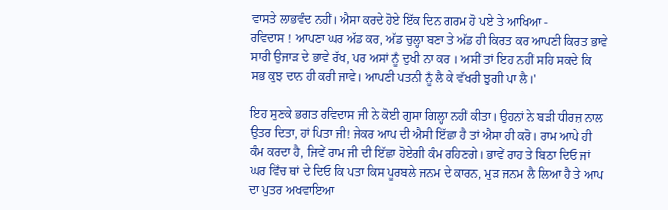ਵਾਸਤੇ ਲਾਭਵੰਦ ਨਹੀਂ। ਐਸਾ ਕਰਦੇ ਹੋਏ ਇੱਕ ਦਿਨ ਗਰਮ ਹੋ ਪਏ ਤੇ ਆਖਿਆ -
ਰਵਿਦਾਸ ! ਆਪਣਾ ਘਰ ਅੱਡ ਕਰ, ਅੱਡ ਚੁਲ੍ਹਾ ਬਣਾ ਤੇ ਅੱਡ ਹੀ ਕਿਰਤ ਕਰ ਆਪਣੀ ਕਿਰਤ ਭਾਵੇ ਸਾਰੀ ਉਜਾੜ ਦੇ ਭਾਵੇ ਰੱਖ, ਪਰ ਅਸਾਂ ਨੂਁ ਦੁਖੀ ਨਾ ਕਰ । ਅਸੀਂ ਤਾਂ ਇਹ ਨਹੀਂ ਸਹਿ ਸਕਦੇ ਕਿ ਸਭ ਕੁਝ ਦਾਨ ਹੀ ਕਰੀ ਜਾਵੇ। ਆਪਣੀ ਪਤਨੀ ਨੂਁ ਲੈ ਕੇ ਵੱਖਰੀ ਝੁਗੀ ਪਾ ਲੈ।'

ਇਹ ਸੁਣਕੇ ਭਗਤ ਰਵਿਦਾਸ ਜੀ ਨੇ ਕੋਈ ਗੁਸਾ ਗਿਲ੍ਹਾ ਨਹੀਂ ਕੀਤਾ। ਉਹਨਾਂ ਨੇ ਬੜੀ ਧੀਰਜ਼ ਨਾਲ ਉਤਰ ਦਿਤਾ, ਹਾਂ ਪਿਤਾ ਜੀ! ਜੇਕਰ ਆਪ ਦੀ ਐਸੀ ਇੱਛਾ ਹੈ ਤਾਂ ਐਸਾ ਹੀ ਕਰੋ। ਰਾਮ ਆਪੇ ਹੀ ਕੰਮ ਕਰਦਾ ਹੈ, ਜਿਵੇਂ ਰਾਮ ਜੀ ਦੀ ਇੱਛਾ ਹੋਏਗੀ ਕੰਮ ਰਹਿਣਗੇ। ਭਾਵੇਂ ਰਾਹ ਤੇ ਬਿਠਾ ਦਿਓ ਜਾਂ ਘਰ ਵਿਁਚ ਥਾਂ ਦੇ ਦਿਓ ਕਿ ਪਤਾ ਕਿਸ ਪੂਰਬਲੇ ਜਨਮ ਦੇ ਕਾਰਨ, ਮੁੜ ਜਨਮ ਲੈ ਲਿਆ ਹੈ ਤੇ ਆਪ ਦਾ ਪੁਤਰ ਅਖਵਾਇਆ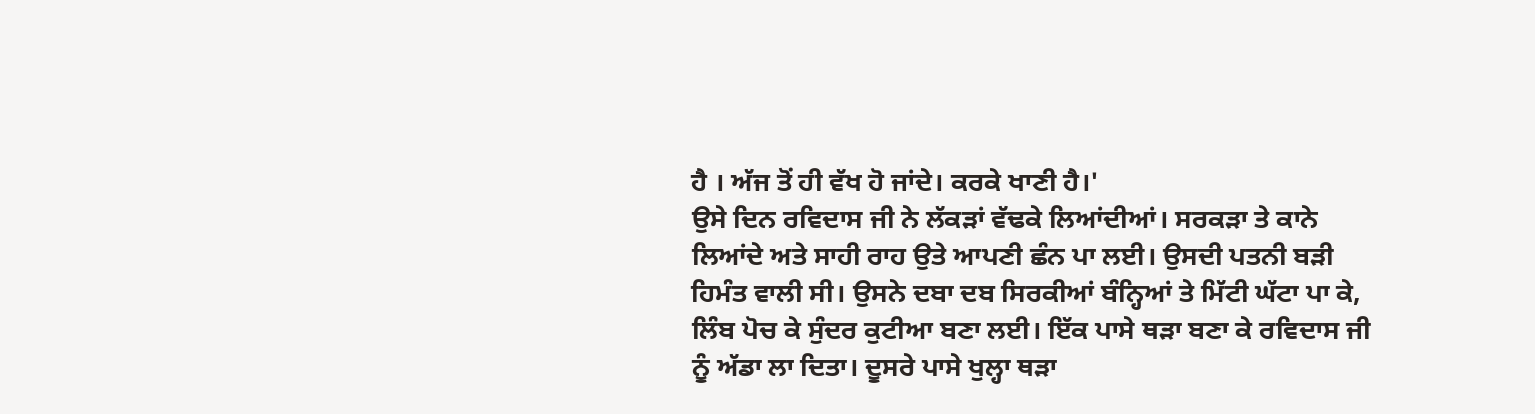ਹੈ । ਅੱਜ ਤੋਂ ਹੀ ਵੱਖ ਹੋ ਜਾਂਦੇ। ਕਰਕੇ ਖਾਣੀ ਹੈ।'
ਉਸੇ ਦਿਨ ਰਵਿਦਾਸ ਜੀ ਨੇ ਲੱਕੜਾਂ ਵੱਢਕੇ ਲਿਆਂਦੀਆਂ। ਸਰਕੜਾ ਤੇ ਕਾਨੇ ਲਿਆਂਦੇ ਅਤੇ ਸਾਹੀ ਰਾਹ ਉਤੇ ਆਪਣੀ ਛੰਨ ਪਾ ਲਈ। ਉਸਦੀ ਪਤਨੀ ਬੜੀ ਹਿਮੰਤ ਵਾਲੀ ਸੀ। ਉਸਨੇ ਦਬਾ ਦਬ ਸਿਰਕੀਆਂ ਬੰਨ੍ਹਿਆਂ ਤੇ ਮਿੱਟੀ ਘੱਟਾ ਪਾ ਕੇ, ਲਿੰਬ ਪੋਚ ਕੇ ਸੁੰਦਰ ਕੁਟੀਆ ਬਣਾ ਲਈ। ਇੱਕ ਪਾਸੇ ਥੜਾ ਬਣਾ ਕੇ ਰਵਿਦਾਸ ਜੀ ਨੂੰ ਅੱਡਾ ਲਾ ਦਿਤਾ। ਦੂਸਰੇ ਪਾਸੇ ਖੁਲ੍ਹਾ ਥੜਾ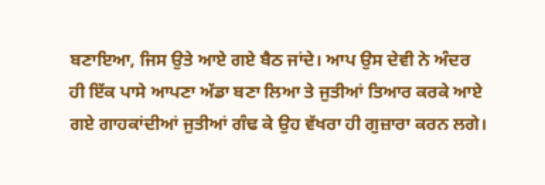ਬਣਾਇਆ, ਜਿਸ ਉਤੇ ਆਏ ਗਏ ਬੈਠ ਜਾਂਦੇ। ਆਪ ਉਸ ਦੇਵੀ ਨੇ ਅੰਦਰ ਹੀ ਇੱਕ ਪਾਸੇ ਆਪਣਾ ਅੱਡਾ ਬਣਾ ਲਿਆ ਤੇ ਜੁਤੀਆਂ ਤਿਆਰ ਕਰਕੇ ਆਏ ਗਏ ਗਾਹਕਾਂਦੀਆਂ ਜੁਤੀਆਂ ਗੰਢ ਕੇ ਉਹ ਵੱਖਰਾ ਹੀ ਗੁਜ਼ਾਰਾ ਕਰਨ ਲਗੇ।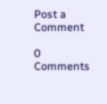Post a Comment

0 Comments